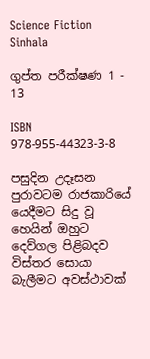Science Fiction Sinhala

ගුප්ත පරීක්ෂණ 1 - 13

ISBN 978-955-44323-3-8

පසුදින උදෑසන පුරාවටම රාජකාරියේ යෙදීමට සිදු වූ හෙයින් ඔහුට දෙව්ගල පිළිබදව විස්තර සොයා බැලීමට අවස්ථාවක්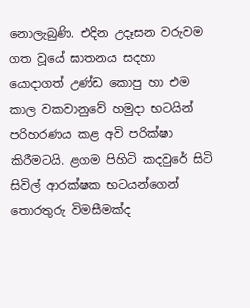නොලැබුණි. එදින උදෑසන වරුවම ගත වූයේ ඝාතනය සදහා යොදාගත් උණ්ඩ කොපු හා එම කාල වකවානුවේ හමුදා භටයින් පරිහරණය කළ අවි පරික්ෂා කිරීමටයි. ළගම පිහිටි කදවුරේ සිටි සිවිල් ආරක්ෂක භටයන්ගෙන් තොරතුරු විමසීමක්ද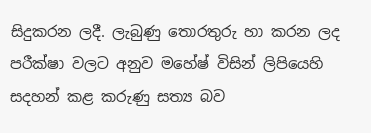සිදුකරන ලදී. ලැබුණු තොරතුරු හා කරන ලද පරීක්ෂා වලට අනුව මහේෂ් විසින් ලිපියෙහි සදහන් කළ කරුණු සත්‍ය බව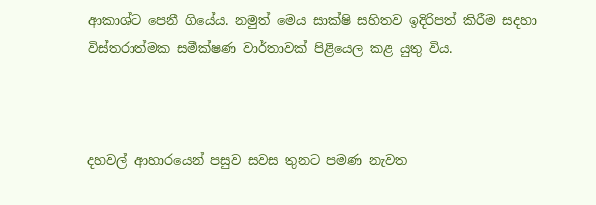ආකාශ්ට පෙනී ගියේය. නමුත් මෙය සාක්ෂි සහිතව ඉදිරිපත් කිරීම සදහා විස්තරාත්මක සමීක්ෂණ වාර්තාවක් පිළියෙල කළ යුතු විය.



දහවල් ආහාරයෙන් පසුව සවස තුනට පමණ නැවත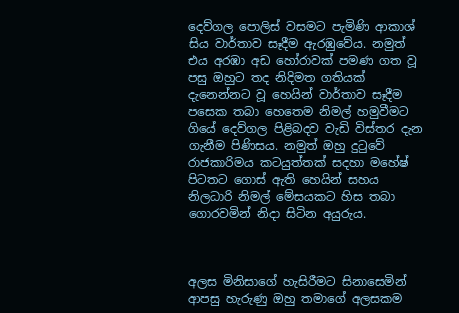දෙව්ගල පොලිස් වසමට පැමිණි ආකාශ් සිය වාර්තාව සෑදීම ඇරඹුවේය. නමුත් එය අරඹා අඩ හෝරාවක් පමණ ගත වූ පසු ඔහුට තද නිදිමත ගතියක් දැනෙන්නට වූ හෙයින් වාර්තාව සෑදීම පසෙක තබා හෙතෙම නිමල් හමුවීමට ගියේ දෙව්ගල පිළිබදව වැඩි විස්තර දැන ගැනීම පිණිසය. නමුත් ඔහු දුටුවේ රාජකාරිමය කටයුත්තක් සදහා මහේෂ් පිටතට ගොස් ඇති හෙයින් සහය නිලධාරි නිමල් මේසයකට හිස තබා ගොරවමින් නිදා සිටින අයුරුය.



අලස මිනිසාගේ හැසිරීමට සිනාසෙමින් ආපසු හැරුණු ඔහු තමාගේ අලසකම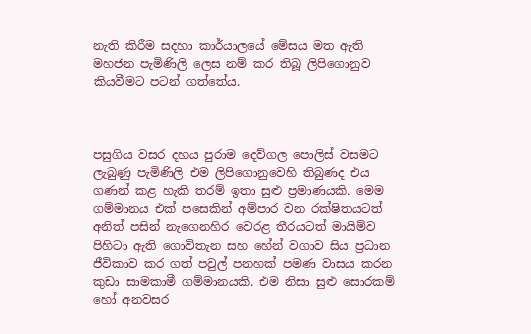නැති කිරීම සදහා කාර්යාලයේ මේසය මත ඇති මහජන පැමිණිලි ලෙස නම් කර තිබූ ලිපිගොනුව කියවීමට පටන් ගත්තේය.



පසුගිය වසර දහය පුරාම දෙව්ගල පොලිස් වසමට ලැබුණු පැමිණිලි එම ලිපිගොනුවෙහි තිබුණද එය ගණන් කළ හැකි තරම් ඉතා සුළු ප්‍රමාණයකි. මෙම ගම්මානය එක් පසෙකින් අම්පාර වන රක්ෂිතයටත් අනිත් පසින් නැගෙනහිර වෙරළ තීරයටත් මායිම්ව පිහිටා ඇති ගොවිතැන සහ හේන් වගාව සිය ප්‍රධාන ජීවිකාව කර ගත් පවුල් පනහක් පමණ වාසය කරන කුඩා සාමකාමී ගම්මානයකි. එම නිසා සුළු සොරකම් හෝ අනවසර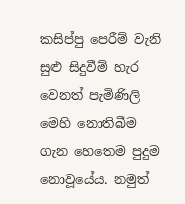කසිප්පු පෙරීම් වැනි සුළු සිදුවීම් හැර වෙනත් පැමිණිලි මෙහි නොතිබීම ගැන හෙතෙම පුදුම නොවූයේය. නමුත්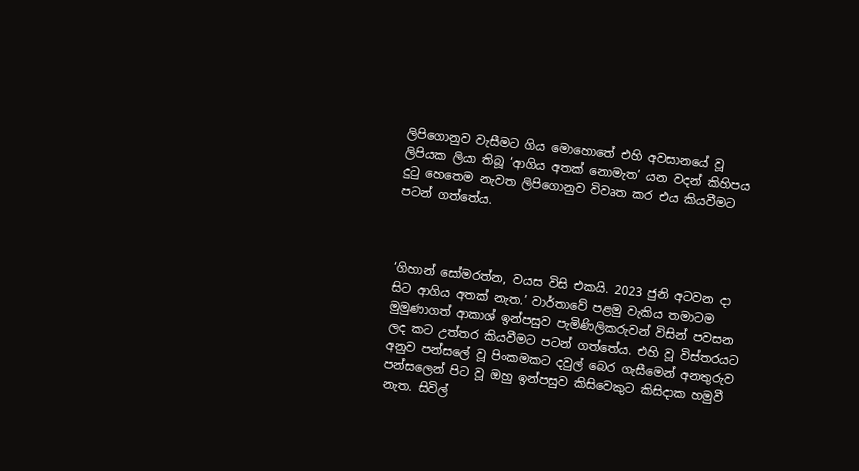ලිපිගොනුව වැසීමට ගිය මොහොතේ එහි අවසානයේ වූ ලිපියක ලියා තිබූ ‘ආගිය අතක් නොමැත’ යන වදන් කිහිපය දුටු හෙතෙම නැවත ලිපිගොනුව විවෘත කර එය කියවීමට පටන් ගත්තේය.



‘ගිහාන් සෝමරත්න, වයස විසි එකයි. 2023 ජුනි අටවන දා සිට ආගිය අතක් නැත.’ වාර්තාවේ පළමු වැකිය තමාටම මුමුණාගත් ආකාශ් ඉන්පසුව පැමිණිලිකරුවන් විසින් පවසන ලද කට උත්තර කියවීමට පටන් ගත්තේය. එහි වූ විස්තරයට අනුව පන්සලේ වූ පිංකමකට දවුල් බෙර ගැසීමෙන් අනතුරුව පන්සලෙන් පිට වූ ඔහු ඉන්පසුව කිසිවෙකුට කිසිදාක හමුවී නැත. සිවිල්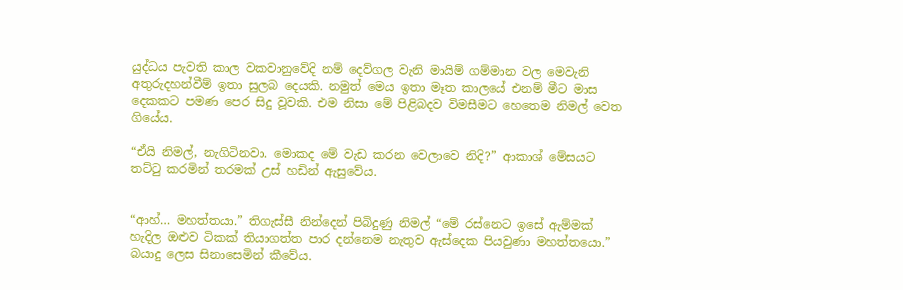යුද්ධය පැවති කාල වකවානුවේදි නම් දෙව්ගල වැනි මායිම් ගම්මාන වල මෙවැනි අතුරුදහන්වීම් ඉතා සුලබ දෙයකි. නමුත් මෙය ඉතා මෑත කාලයේ එනම් මීට මාස දෙකකට පමණ පෙර සිදු වූවකි. එම නිසා මේ පිළිබදව විමසීමට හෙතෙම නිමල් වෙත ගියේය.

“ඒයි නිමල්, නැගිටිනවා. මොකද මේ වැඩ කරන වෙලාවෙ නිදි?” ආකාශ් මේසයට තට්ටු කරමින් තරමක් උස් හඩින් ඇසුවේය.


“ආහ්… මහත්තයා.” තිගැස්සී නින්දෙන් පිබිදුණු නිමල් “මේ රස්නෙට ඉසේ ඇම්මක් හැදිල ඔළුව ටිකක් තියාගත්ත පාර දන්නෙම නැතුව ඇස්දෙක පියවුණා මහත්තයො.” බයාදු ලෙස සිනාසෙමින් කීවේය.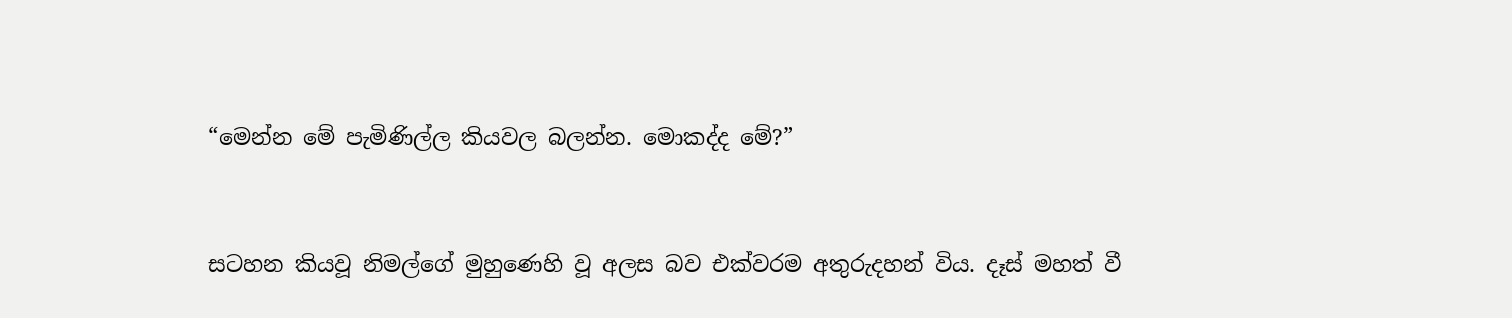“මෙන්න මේ පැමිණිල්ල කියවල බලන්න. මොකද්ද මේ?”


සටහන කියවූ නිමල්ගේ මුහුණෙහි වූ අලස බව එක්වරම අතුරුදහන් විය. දෑස් මහත් වී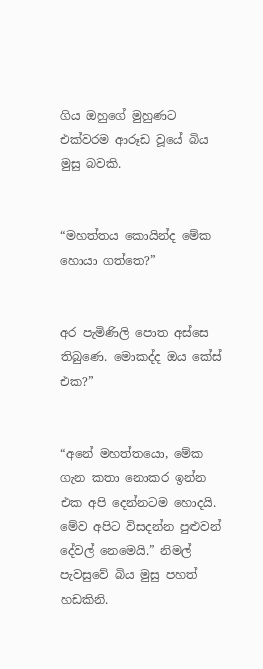ගිය ඔහුගේ මුහුණට එක්වරම ආරූඩ වූයේ බිය මුසු බවකි.


“මහත්තය කොයින්ද මේක හොයා ගත්තෙ?”


අර පැමිණිලි පොත අස්සෙ තිබුණෙ. මොකද්ද ඔය කේස් එක?”


“අනේ මහත්තයො, මේක ගැන කතා නොකර ඉන්න එක අපි දෙන්නටම හොදයි. මේව අපිට විසදන්න පුළුවන් දේවල් නෙමෙයි.” නිමල් පැවසුවේ බිය මුසු පහත් හඩකිනි.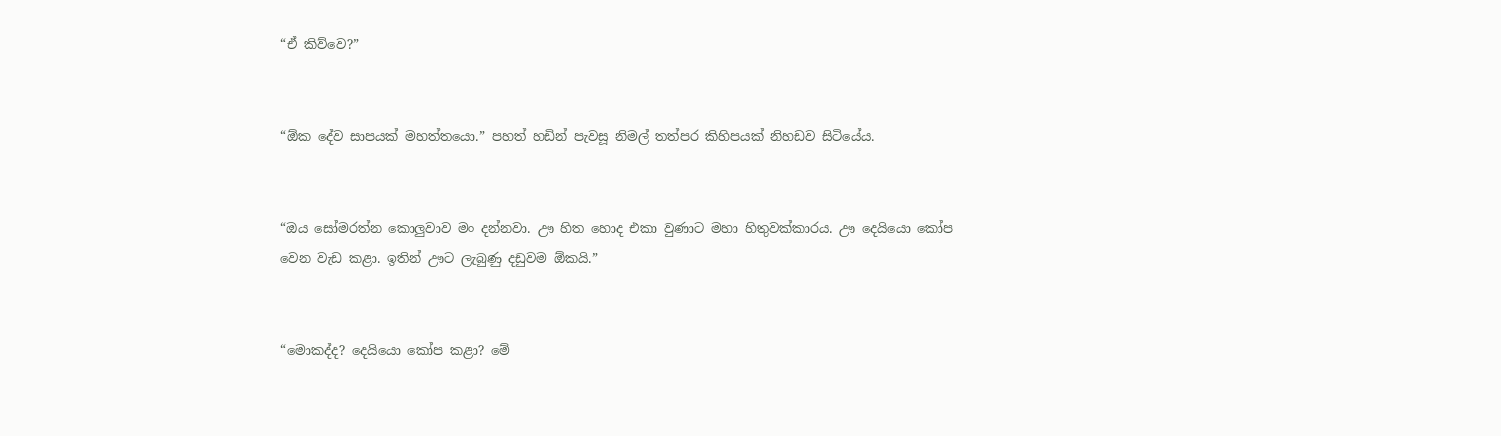“ඒ කිව්වෙ?”


“ඕක දේව සාපයක් මහත්තයො.” පහත් හඩින් පැවසූ නිමල් තත්පර කිහිපයක් නිහඩව සිටියේය.


“ඔය සෝමරත්න කොලුවාව මං දන්නවා. ඌ හිත හොද එකා වුණාට මහා හිතුවක්කාරය. ඌ දෙයියො කෝප වෙන වැඩ කළා. ඉතින් ඌට ලැබුණු දඩුවම ඕකයි.”


“මොකද්ද? දෙයියො කෝප කළා? මේ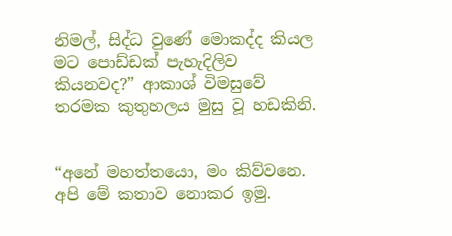නිමල්, සිද්ධ වුණේ මොකද්ද කියල මට පොඩ්ඩක් පැහැදිලිව කියනවද?” ආකාශ් විමසුවේ තරමක කුතුහලය මුසු වූ හඩකිනි.


“අනේ මහත්තයො, මං කිව්වනෙ. අපි මේ කතාව නොකර ඉමු.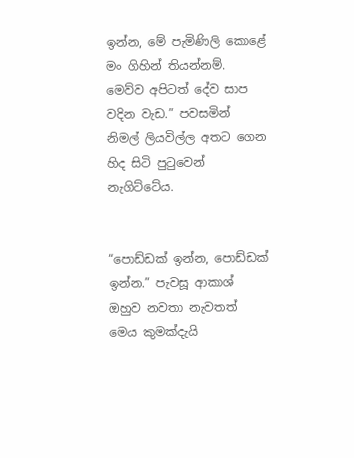ඉන්න, මේ පැමිණිලි කොළේ මං ගිහින් තියන්නම්. මෙව්ව අපිටත් දේව සාප වදින වැඩ.” පවසමින් නිමල් ලියවිල්ල අතට ගෙන හිද සිටි පුටුවෙන් නැගිට්ටේය.


“පොඩ්ඩක් ඉන්න, පොඩ්ඩක් ඉන්න.” පැවසූ ආකාශ් ඔහුව නවතා නැවතත් මෙය කුමක්දැයි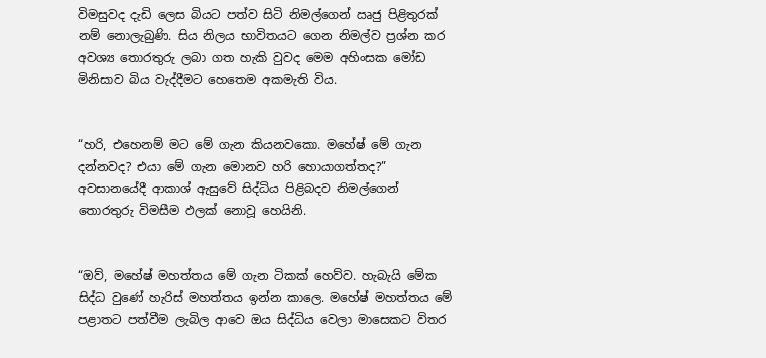විමසුවද දැඩි ලෙස බියට පත්ව සිටි නිමල්ගෙන් ඍජු පිළිතුරක් නම් නොලැබුණි. සිය නිලය භාවිතයට ගෙන නිමල්ව ප්‍රශ්න කර අවශ්‍ය තොරතුරු ලබා ගත හැකි වුවද මෙම අහිංසක මෝඩ මිනිසාව බිය වැද්දීමට හෙතෙම අකමැති විය.


“හරි, එහෙනම් මට මේ ගැන කියනවකො. මහේෂ් මේ ගැන දන්නවද? එයා මේ ගැන මොනව හරි හොයාගත්තද?” අවසානයේදී ආකාශ් ඇසුවේ සිද්ධිය පිළිබදව නිමල්ගෙන් තොරතුරු විමසීම ඵලක් නොවූ හෙයිනි.


“ඔව්, මහේෂ් මහත්තය මේ ගැන ටිකක් හෙව්ව. හැබැයි මේක සිද්ධ වුණේ හැරිස් මහත්තය ඉන්න කාලෙ. මහේෂ් මහත්තය මේ පළාතට පත්වීම ලැබිල ආවෙ ඔය සිද්ධිය වෙලා මාසෙකට විතර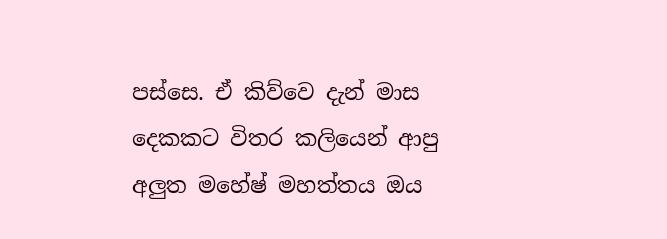පස්සෙ. ඒ කිව්වෙ දැන් මාස දෙකකට විතර කලියෙන් ආපු අලුත මහේෂ් මහත්තය ඔය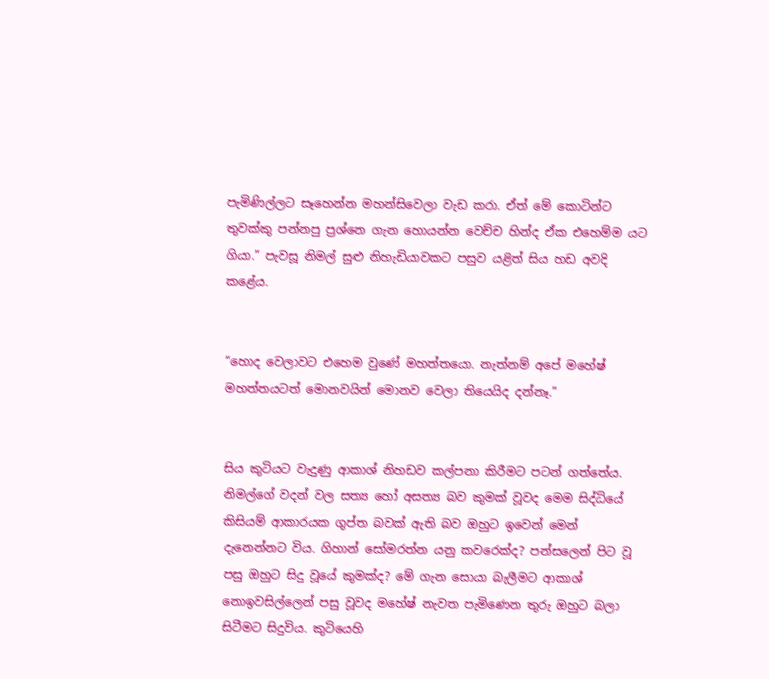පැමිණිල්ලට සෑහෙන්න මහන්සිවෙලා වැඩ කරා. ඒත් මේ කොටින්ට තුවක්කු පන්නපු ප්‍රශ්නෙ ගැන හොයන්න වෙච්ච හින්ද ඒක එහෙම්ම යට ගියා.” පැවසූ නිමල් සුළු නිහැඩියාවකට පසුව යළිත් සිය හඩ අවදි කළේය.


“හොද වෙලාවට එහෙම වුණේ මහත්තයො. නැත්නම් අපේ මහේෂ් මහත්තයටත් මොනවයින් මොනව වෙලා තියෙයිද දන්නෑ.”


සිය කුටියට වැදුණු ආකාශ් නිහඩව කල්පනා කිරීමට පටන් ගත්තේය. නිමල්ගේ වදන් වල සත්‍ය හෝ අසත්‍ය බව කුමක් වූවද මෙම සිද්ධියේ කිසියම් ආකාරයක ගුප්ත බවක් ඇති බව ඔහුට ඉවෙන් මෙන් දැනෙන්නට විය. ගිහාන් සෝමරත්න යනු කවරෙක්ද? පන්සලෙන් පිට වූ පසු ඔහුට සිදු වූයේ කුමක්ද? මේ ගැන සොයා බැලීමට ආකාශ් නොඉවසිල්ලෙන් පසු වූවද මහේෂ් නැවත පැමිණෙන තුරු ඔහුට බලා සිටීමට සිදුවිය. කුටියෙහි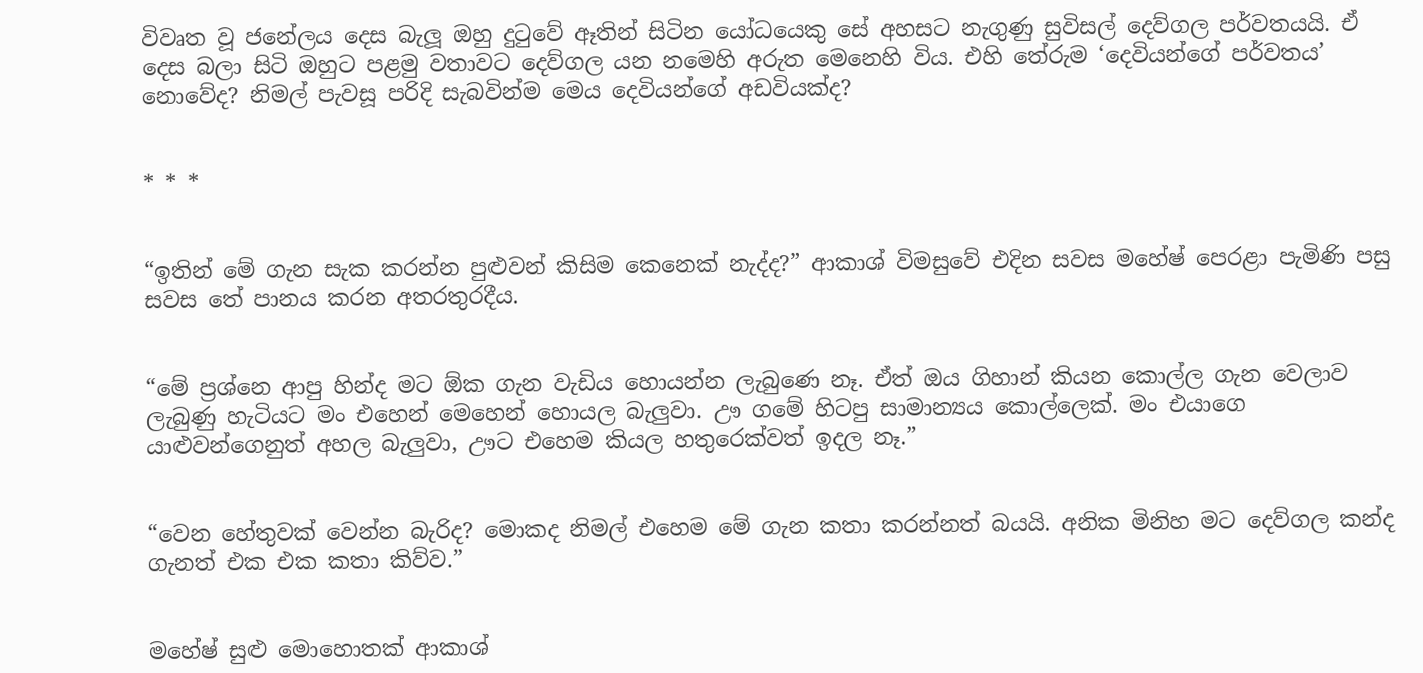විවෘත වූ ජනේලය දෙස බැලූ ඔහු දුටුවේ ඈතින් සිටින යෝධයෙකු සේ අහසට නැගුණු සුවිසල් දෙව්ගල පර්වතයයි. ඒ දෙස බලා සිටි ඔහුට පළමු වතාවට දෙව්ගල යන නමෙහි අරුත මෙනෙහි විය. එහි තේරුම ‘දෙවියන්ගේ පර්වතය’ නොවේද? නිමල් පැවසූ පරිදි සැබවින්ම මෙය දෙවියන්ගේ අඩවියක්ද?


* * *


“ඉතින් මේ ගැන සැක කරන්න පුළුවන් කිසිම කෙනෙක් නැද්ද?” ආකාශ් විමසුවේ එදින සවස මහේෂ් පෙරළා පැමිණි පසු සවස තේ පානය කරන අතරතුරදීය.


“මේ ප්‍රශ්නෙ ආපු හින්ද මට ඕක ගැන වැඩිය හොයන්න ලැබුණෙ නෑ. ඒත් ඔය ගිහාන් කියන කොල්ල ගැන වෙලාව ලැබුණු හැටියට මං එහෙන් මෙහෙන් හොයල බැලුවා. ඌ ගමේ හිටපු සාමාන්‍යය කොල්ලෙක්. මං එයාගෙ යාළුවන්ගෙනුත් අහල බැලුවා, ඌට එහෙම කියල හතුරෙක්වත් ඉදල නෑ.”


“වෙන හේතුවක් වෙන්න බැරිද? මොකද නිමල් එහෙම මේ ගැන කතා කරන්නත් බයයි. අනික මිනිහ මට දෙව්ගල කන්ද ගැනත් එක එක කතා කිව්ව.”


මහේෂ් සුළු මොහොතක් ආකාශ්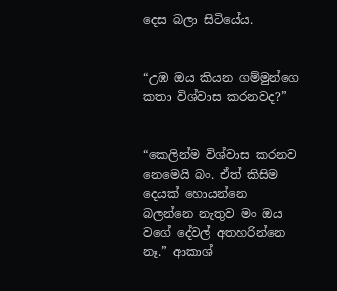දෙස බලා සිටියේය.


“උඹ ඔය කියන ගම්මුන්ගෙ කතා විශ්වාස කරනවද?”


“කෙලින්ම විශ්වාස කරනව නෙමෙයි බං. ඒත් කිසිම දෙයක් හොයන්නෙ බලන්නෙ නැතුව මං ඔය වගේ දේවල් අතහරින්නෙ නෑ.” ආකාශ්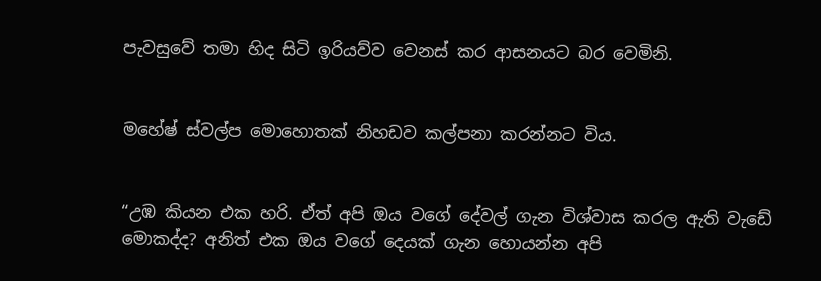පැවසුවේ තමා හිද සිටි ඉරියව්ව වෙනස් කර ආසනයට බර වෙමිනි.


මහේෂ් ස්වල්ප මොහොතක් නිහඩව කල්පනා කරන්නට විය.


“උඹ කියන එක හරි. ඒත් අපි ඔය වගේ දේවල් ගැන විශ්වාස කරල ඇති වැඩේ මොකද්ද? අනිත් එක ඔය වගේ දෙයක් ගැන හොයන්න අපි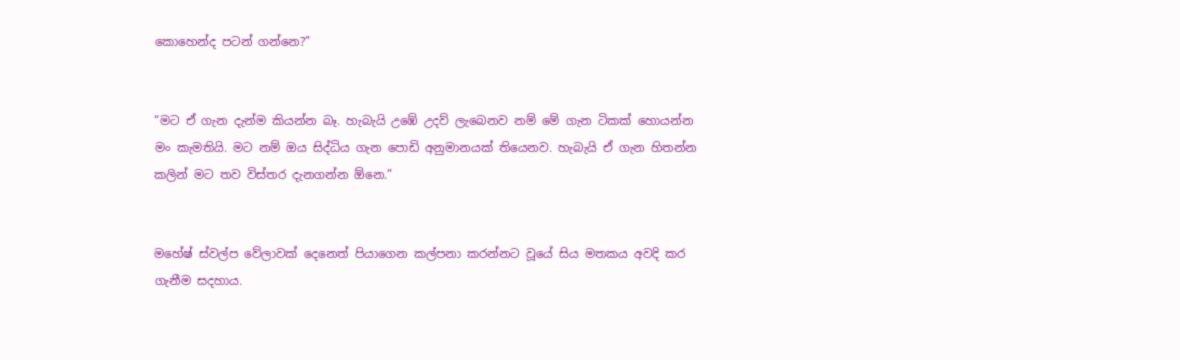කොහෙන්ද පටන් ගන්නෙ?”


“මට ඒ ගැන දැන්ම කියන්න බෑ. හැබැයි උඹේ උදව් ලැබෙනව නම් මේ ගැන ටිකක් හොයන්න මං කැමතියි. මට නම් ඔය සිද්ධිය ගැන පොඩි අනුමානයක් තියෙනව. හැබැයි ඒ ගැන හිතන්න කලින් මට තව විස්තර දැනගන්න ඕනෙ.”


මහේෂ් ස්වල්ප වේලාවක් දෙනෙත් පියාගෙන කල්පනා කරන්නට වූයේ සිය මතකය අවදි කර ගැනීම සදහාය.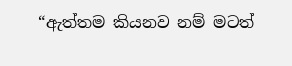“ඇත්තම කියනව නම් මටත්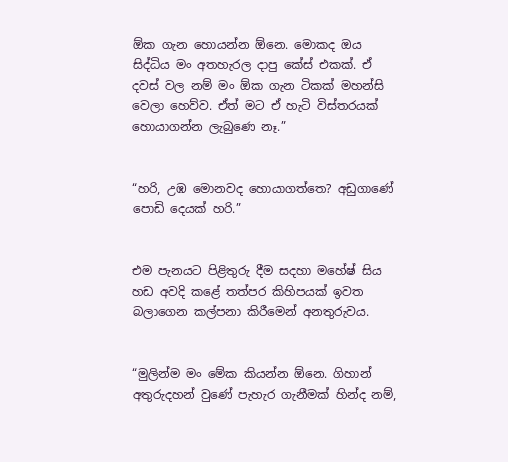ඕක ගැන හොයන්න ඕනෙ. මොකද ඔය සිද්ධිය මං අතහැරල දාපු කේස් එකක්. ඒ දවස් වල නම් මං ඕක ගැන ටිකක් මහන්සි වෙලා හෙව්ව. ඒත් මට ඒ හැටි විස්තරයක් හොයාගන්න ලැබුණෙ නෑ.”


“හරි, උඹ මොනවද හොයාගත්තෙ? අඩුගාණේ පොඩි දෙයක් හරි.”


එම පැනයට පිළිතුරු දීම සදහා මහේෂ් සිය හඩ අවදි කළේ තත්පර කිහිපයක් ඉවත බලාගෙන කල්පනා කිරීමෙන් අනතුරුවය.


“මුලින්ම මං මේක කියන්න ඕනෙ. ගිහාන් අතුරුදහන් වුණේ පැහැර ගැනීමක් හින්ද නම්,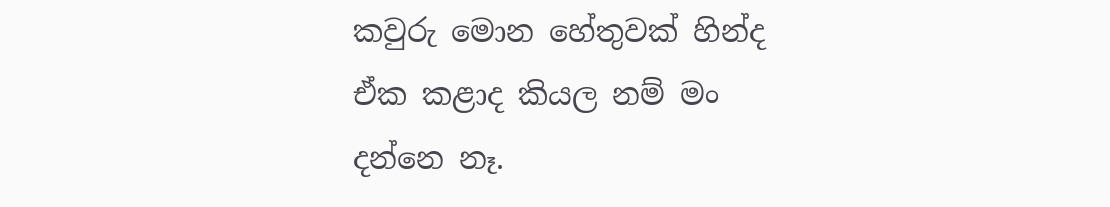කවුරු මොන හේතුවක් හින්ද ඒක කළාද කියල නම් මං දන්නෙ නෑ.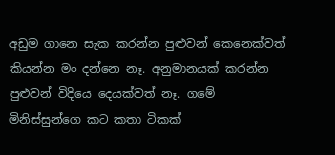අඩුම ගානෙ සැක කරන්න පුළුවන් කෙනෙක්වත් කියන්න මං දන්නෙ නෑ. අනුමානයක් කරන්න පුළුවන් විදියෙ දෙයක්වත් නෑ. ගමේ මිනිස්සුන්ගෙ කට කතා ටිකක්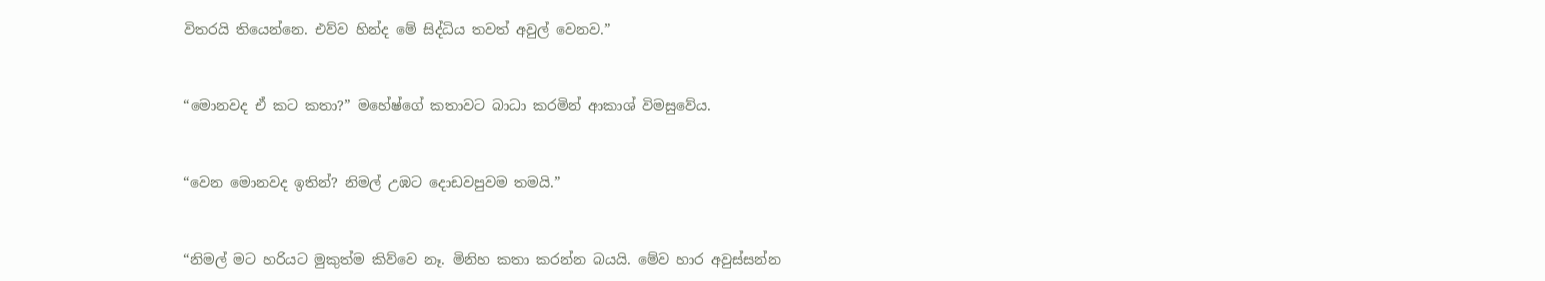විතරයි තියෙන්නෙ. එව්ව හින්ද මේ සිද්ධිය තවත් අවුල් වෙනව.”


“මොනවද ඒ කට කතා?” මහේෂ්ගේ කතාවට බාධා කරමින් ආකාශ් විමසුවේය.


“වෙන මොනවද ඉතින්? නිමල් උඹට දොඩවපුවම තමයි.”


“නිමල් මට හරියට මුකුත්ම කිව්වෙ නෑ. මිනිහ කතා කරන්න බයයි. මේව හාර අවුස්සන්න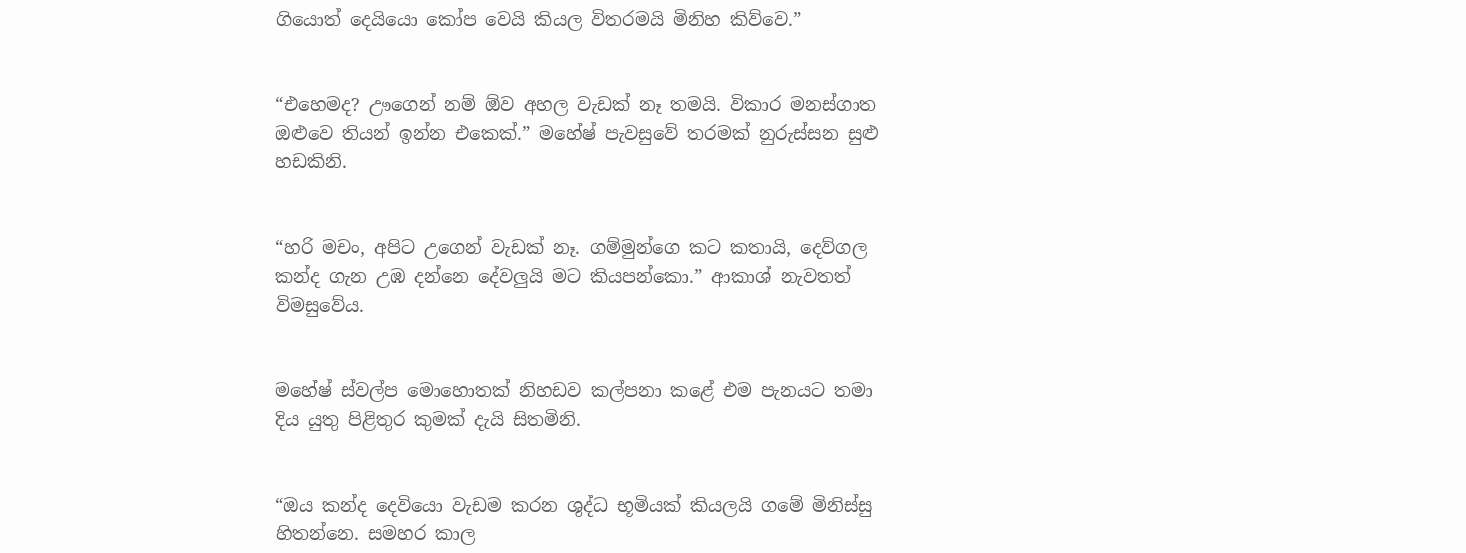ගියොත් දෙයියො කෝප වෙයි කියල විතරමයි මිනිහ කිව්වෙ.”


“එහෙමද? ඌගෙන් නම් ඕව අහල වැඩක් නෑ තමයි. විකාර මනස්ගාත ඔළුවෙ තියන් ඉන්න එකෙක්.” මහේෂ් පැවසුවේ තරමක් නුරුස්සන සුළු හඩකිනි.


“හරි මචං, අපිට උගෙන් වැඩක් නෑ. ගම්මුන්ගෙ කට කතායි, දෙව්ගල කන්ද ගැන උඹ දන්නෙ දේවලුයි මට කියපන්කො.” ආකාශ් නැවතත් විමසුවේය.


මහේෂ් ස්වල්ප මොහොතක් නිහඩව කල්පනා කළේ එම පැනයට තමා දිය යුතු පිළිතුර කුමක් දැයි සිතමිනි.


“ඔය කන්ද දෙවියො වැඩම කරන ශුද්ධ භූමියක් කියලයි ගමේ මිනිස්සු හිතන්නෙ. සමහර කාල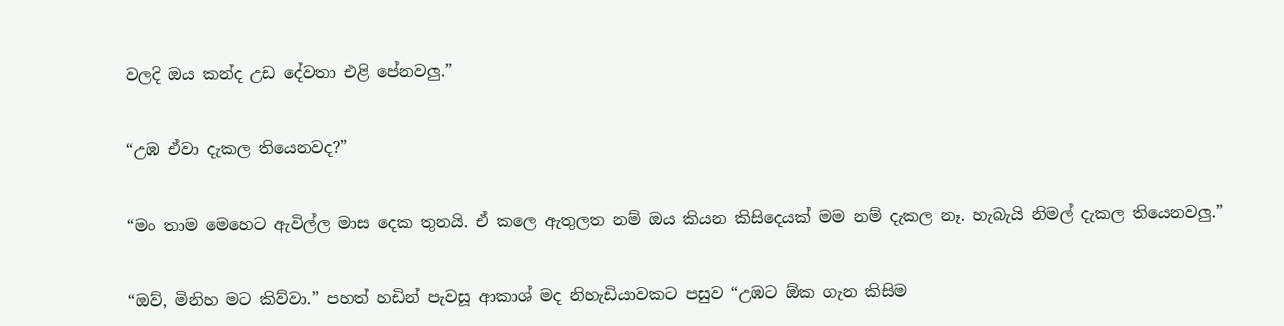වලදි ඔය කන්ද උඩ දේවතා එළි පේනවලු.”


“උඹ ඒවා දැකල තියෙනවද?”


“මං තාම මෙහෙට ඇවිල්ල මාස දෙක තුනයි. ඒ කලෙ ඇතුලත නම් ඔය කියන කිසිදෙයක් මම නම් දැකල නෑ. හැබැයි නිමල් දැකල තියෙනවලු.”


“ඔව්, මිනිහ මට කිව්වා.” පහත් හඩින් පැවසූ ආකාශ් මද නිහැඩියාවකට පසුව “උඹට ඕක ගැන කිසිම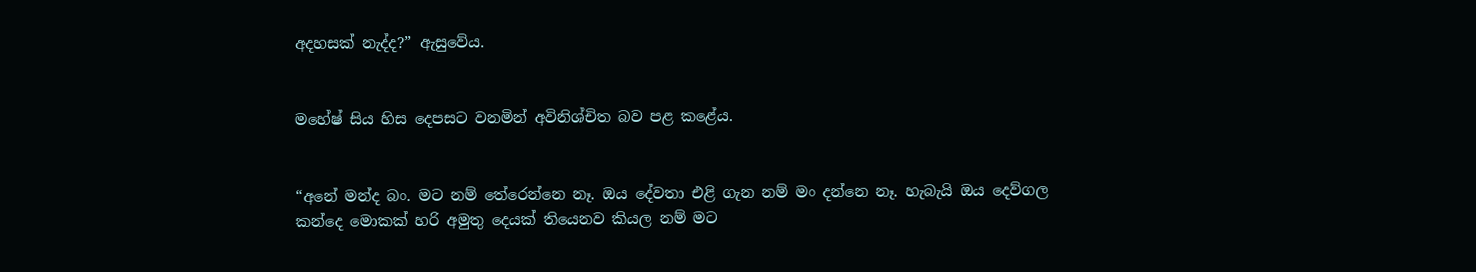අදහසක් නැද්ද?” ඇසුවේය.


මහේෂ් සිය හිස දෙපසට වනමින් අවිනිශ්චිත බව පළ කළේය.


“අනේ මන්ද බං. මට නම් තේරෙන්නෙ නෑ. ඔය දේවතා එළි ගැන නම් මං දන්නෙ නෑ. හැබැයි ඔය දෙව්ගල කන්දෙ මොකක් හරි අමුතු දෙයක් තියෙනව කියල නම් මට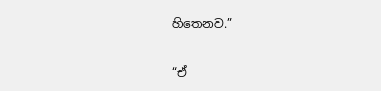හිතෙනව.”


“ඒ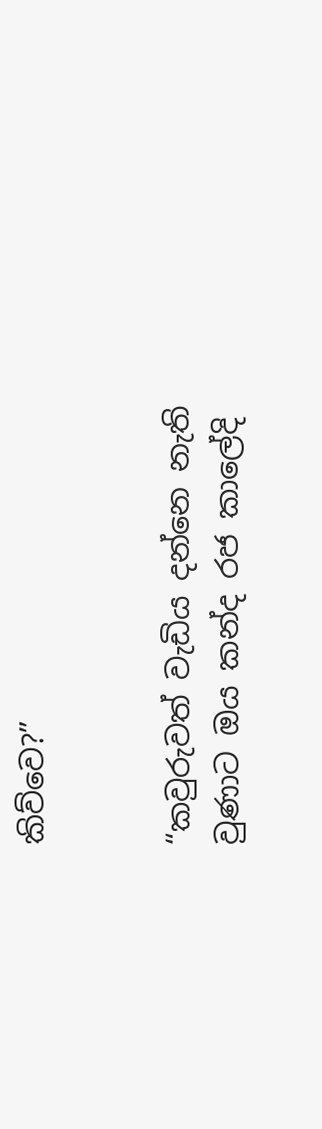කිව්වෙ?”


“කවුරුවත් වැඩිය දන්නෙ නැති වුණාට ඔය කන්ද රජ කාලේදි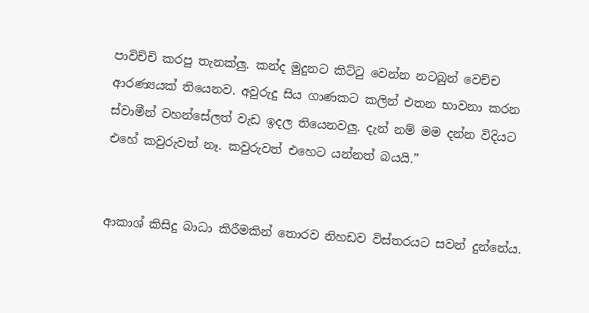පාවිච්චි කරපු තැනක්ලු. කන්ද මුදුනට කිට්ටු වෙන්න නටබුන් වෙච්ච ආරණ්‍යයක් තියෙනව. අවුරුදු සිය ගාණකට කලින් එතන භාවනා කරන ස්වාමීන් වහන්සේලත් වැඩ ඉදල තියෙනවලු. දැන් නම් මම දන්න විදියට එහේ කවුරුවත් නෑ. කවුරුවත් එහෙට යන්නත් බයයි.”


ආකාශ් කිසිදු බාධා කිරීමකින් තොරව නිහඩව විස්තරයට සවන් දුන්නේය.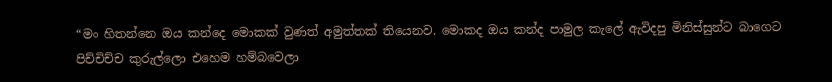“මං හිතන්නෙ ඔය කන්දෙ මොකක් වුණත් අමුත්තක් තියෙනව. මොකද ඔය කන්ද පාමුල කැලේ ඇවිදපු මිනිස්සුන්ට බාගෙට පිච්චිච්ච කුරුල්ලො එහෙම හම්බවෙලා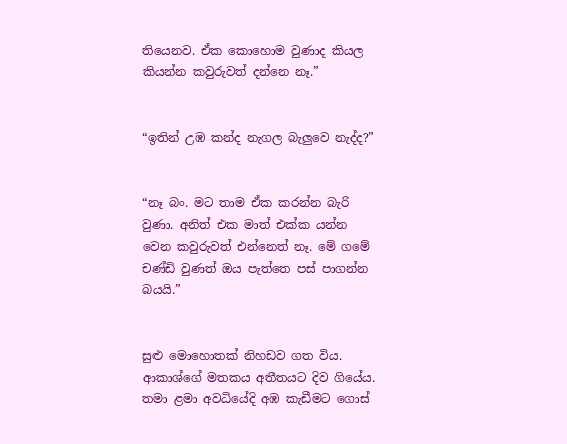තියෙනව. ඒක කොහොම වුණාද කියල කියන්න කවුරුවත් දන්නෙ නෑ.”


“ඉතින් උඹ කන්ද නැගල බැලුවෙ නැද්ද?”


“නෑ බං. මට තාම ඒක කරන්න බැරි වුණා. අනිත් එක මාත් එක්ක යන්න වෙන කවුරුවත් එන්නෙත් නෑ. මේ ගමේ චණ්ඩි වුණත් ඔය පැත්තෙ පස් පාගන්න බයයි.”


සුළු මොහොතක් නිහඩව ගත විය. ආකාශ්ගේ මතකය අතීතයට දිව ගියේය. තමා ළමා අවධියේදි අඹ කැඩීමට ගොස්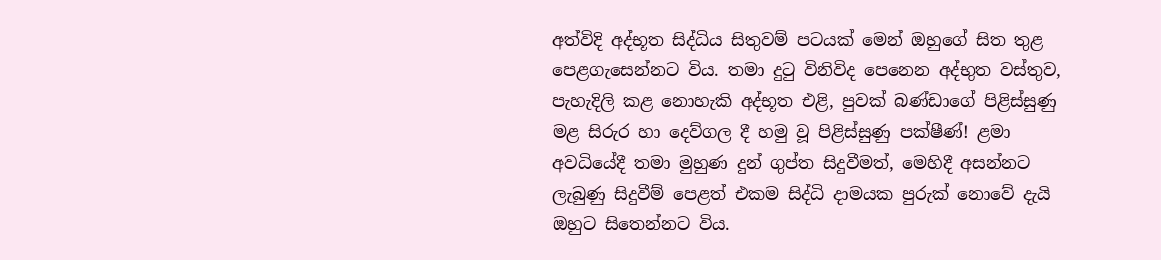අත්විදි අද්භූත සිද්ධිය සිතුවම් පටයක් මෙන් ඔහුගේ සිත තුළ පෙළගැසෙන්නට විය. තමා දුටු විනිවිද පෙනෙන අද්භුත වස්තුව, පැහැදිලි කළ නොහැකි අද්භූත එළි, පුවක් බණ්ඩාගේ පිළිස්සුණු මළ සිරුර හා දෙව්ගල දී හමු වූ පිළිස්සුණු පක්ෂීණ්! ළමා අවධියේදී තමා මුහුණ දුන් ගුප්ත සිදුවීමත්, මෙහිදී අසන්නට ලැබුණු සිදුවීම් පෙළත් එකම සිද්ධි දාමයක පුරුක් නොවේ දැයි ඔහුට සිතෙන්නට විය.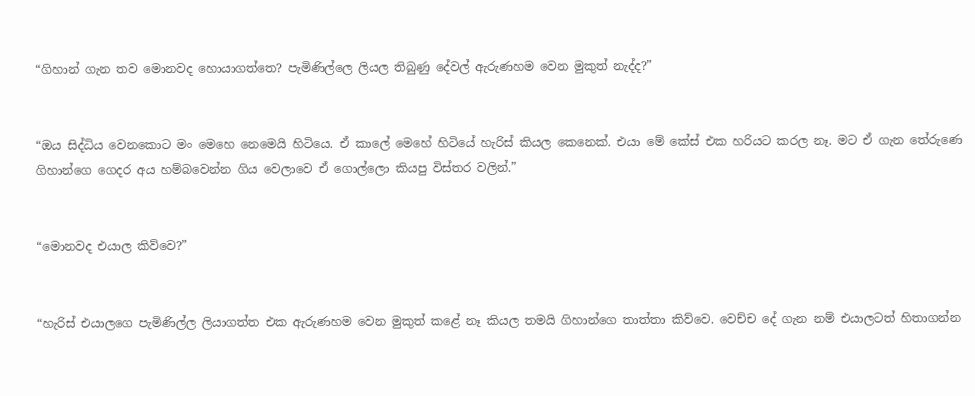“ගිහාන් ගැන තව මොනවද හොයාගත්තෙ? පැමිණිල්ලෙ ලියල තිබුණු දේවල් ඇරුණහම වෙන මුකුත් නැද්ද?”


“ඔය සිද්ධිය වෙනකොට මං මෙහෙ නෙමෙයි හිටියෙ. ඒ කාලේ මෙහේ හිටියේ හැරිස් කියල කෙනෙක්. එයා මේ කේස් එක හරියට කරල නෑ. මට ඒ ගැන තේරුණෙ ගිහාන්ගෙ ගෙදර අය හම්බවෙන්න ගිය වෙලාවෙ ඒ ගොල්ලො කියපු විස්තර වලින්.”


“මොනවද එයාල කිව්වෙ?”


“හැරිස් එයාලගෙ පැමිණිල්ල ලියාගත්ත එක ඇරුණහම වෙන මුකුත් කළේ නෑ කියල තමයි ගිහාන්ගෙ තාත්තා කිව්වෙ. වෙච්ච දේ ගැන නම් එයාලටත් හිතාගන්න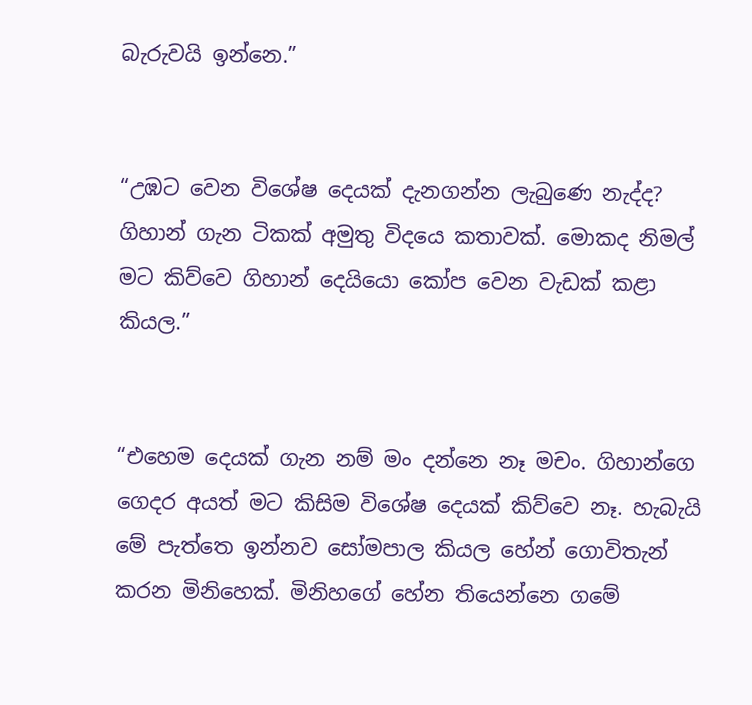බැරුවයි ඉන්නෙ.”


“උඹට වෙන විශේෂ දෙයක් දැනගන්න ලැබුණෙ නැද්ද? ගිහාන් ගැන ටිකක් අමුතු විදයෙ කතාවක්. මොකද නිමල් මට කිව්වෙ ගිහාන් දෙයියො කෝප වෙන වැඩක් කළා කියල.”


“එහෙම දෙයක් ගැන නම් මං දන්නෙ නෑ මචං. ගිහාන්ගෙ ගෙදර අයත් මට කිසිම විශේෂ දෙයක් කිව්වෙ නෑ. හැබැයි මේ පැත්තෙ ඉන්නව සෝමපාල කියල හේන් ගොවිතැන් කරන මිනිහෙක්. මිනිහගේ හේන තියෙන්නෙ ගමේ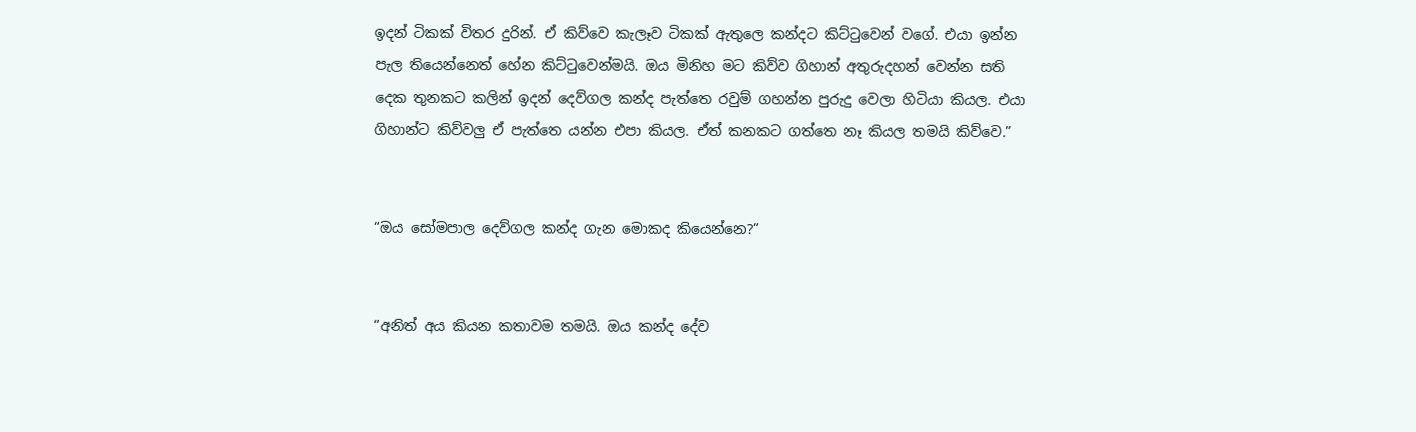ඉදන් ටිකක් විතර දුරින්. ඒ කිව්වෙ කැලෑව ටිකක් ඇතුලෙ කන්දට කිට්ටුවෙන් වගේ. එයා ඉන්න පැල තියෙන්නෙත් හේන කිට්ටුවෙන්මයි. ඔය මිනිහ මට කිව්ව ගිහාන් අතුරුදහන් වෙන්න සති දෙක තුනකට කලින් ඉදන් දෙව්ගල කන්ද පැත්තෙ රවුම් ගහන්න පුරුදු වෙලා හිටියා කියල. එයා ගිහාන්ට කිව්වලු ඒ පැත්තෙ යන්න එපා කියල. ඒත් කනකට ගත්තෙ නෑ කියල තමයි කිව්වෙ.”


“ඔය සෝමපාල දෙව්ගල කන්ද ගැන මොකද කියෙන්නෙ?”


“අනිත් අය කියන කතාවම තමයි. ඔය කන්ද දේව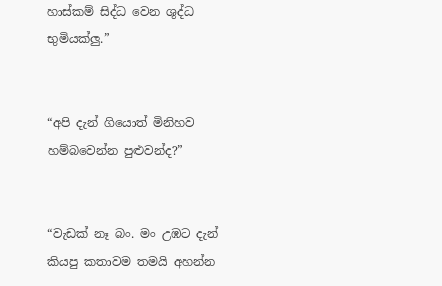හාස්කම් සිද්ධ වෙන ශුද්ධ භුමියක්ලු.”


“අපි දැන් ගියොත් මිනිහව හම්බවෙන්න පුළුවන්ද?”


“වැඩක් නෑ බං. මං උඹට දැන් කියපු කතාවම තමයි අහන්න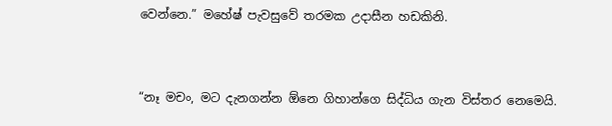වෙන්නෙ.” මහේෂ් පැවසුවේ තරමක උදාසීන හඩකිනි.


“නෑ මචං, මට දැනගන්න ඕනෙ ගිහාන්ගෙ සිද්ධිය ගැන විස්තර නෙමෙයි.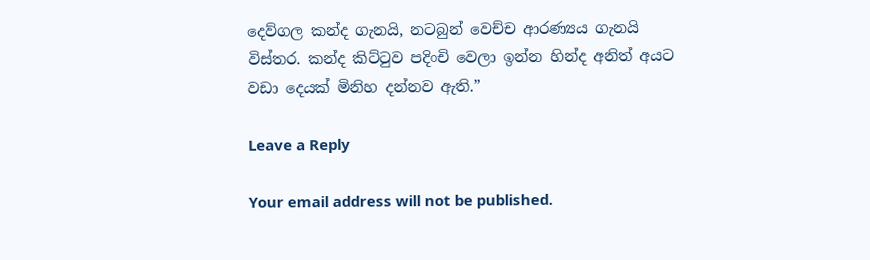දෙව්ගල කන්ද ගැනයි, නටබුන් වෙච්ච ආරණ්‍යය ගැනයි විස්තර. කන්ද කිට්ටුව පදිංචි වෙලා ඉන්න හින්ද අනිත් අයට වඩා දෙයක් මිනිහ දන්නව ඇති.”

Leave a Reply

Your email address will not be published.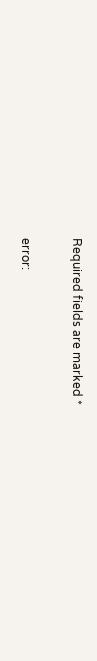Required fields are marked *

error: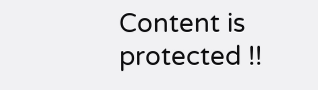Content is protected !!